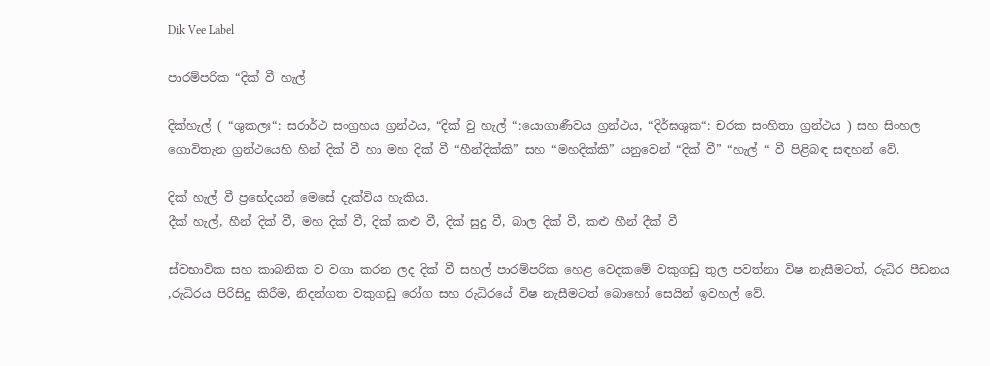Dik Vee Label

පාරම්පරික “දික් වී හැල්

දික්හැල් ( “ශුකලඃ“: සරාර්ථ සංග්‍රහය ග්‍රන්ථය, “දික් වු හැල් “:යොගාණීවය ග්‍රන්ථය, “දිර්ඝශුක“: චරක සංහිතා ග්‍රන්ථය ) සහ සිංහල ගොවිතැන ග්‍රන්ථයෙහි හින් දික් වී හා මහ දික් වී “හීන්දික්කි” සහ “මහදික්කි” යනුවෙන් “දික් වී” “හැල් “ වී පිළිබඳ සඳහන් වේ.

දික් හැල් වී ප්‍රභේදයන් මෙසේ දැක්විය හැකිය.
දීක් හැල්, හීන් දික් වී, මහ දික් වී, දික් කළු වී, දික් සුදු වී, බාල දික් වී, කළු හීන් දීක් වී

ස්වභාවික සහ කාබනික ව වගා කරන ලද දික් වී සහල් පාරම්පරික හෙළ වෙදකමේ වකුගඩු තුල පවත්නා විෂ නැසීමටත්, රුධිර පීඩනය ,රුධිරය පිරිසිදු කිරීම, නිදන්ගත වකුගඩු රෝග සහ රුධිරයේ විෂ නැසීමටත් බොහෝ සෙයින් ඉවහල් වේ.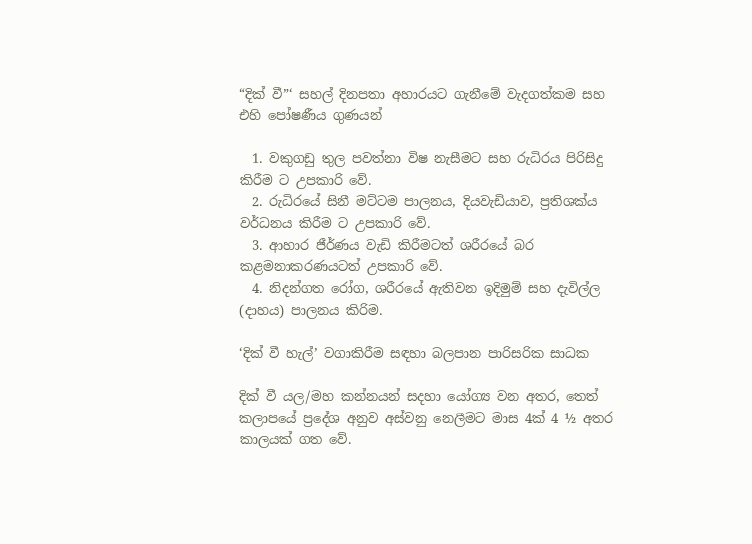“දික් වී”‘ සහල් දිනපතා අහාරයට ගැනීමේ වැදගත්කම සහ එහි පෝෂණීය ගුණයන්

  1. වකුගඩු තුල පවත්නා විෂ නැසීමට සහ රුධිරය පිරිසිදු කිරීම ට උපකාරි වේ.
  2. රුධිරයේ සිනී මට්ටම පාලනය, දියවැඩියාව, ප්‍රතිශක්ය වර්ධනය කිරීම ට උපකාරි වේ.
  3. ආහාර ජීර්ණය වැඩි කිරීමටත් ශරීරයේ බර කළමනාකරණයටත් උපකාරි වේ.
  4. නිදන්ගත රෝග, ශරීරයේ ඇතිවන ඉදිමුම් සහ දැවිල්ල (දාහය) පාලනය කිරිම.

‘දික් වී හැල්’ වගාකිරීම සඳහා බලපාන පාරිසරික සාධක

දික් වී යල/මහ කන්නයන් සදහා යෝග්‍ය වන අතර, තෙත් කලාපයේ ප්‍රදේශ අනුව අස්වනු නෙලීමට මාස 4ක් 4 ½ අතර කාලයක් ගත වේ.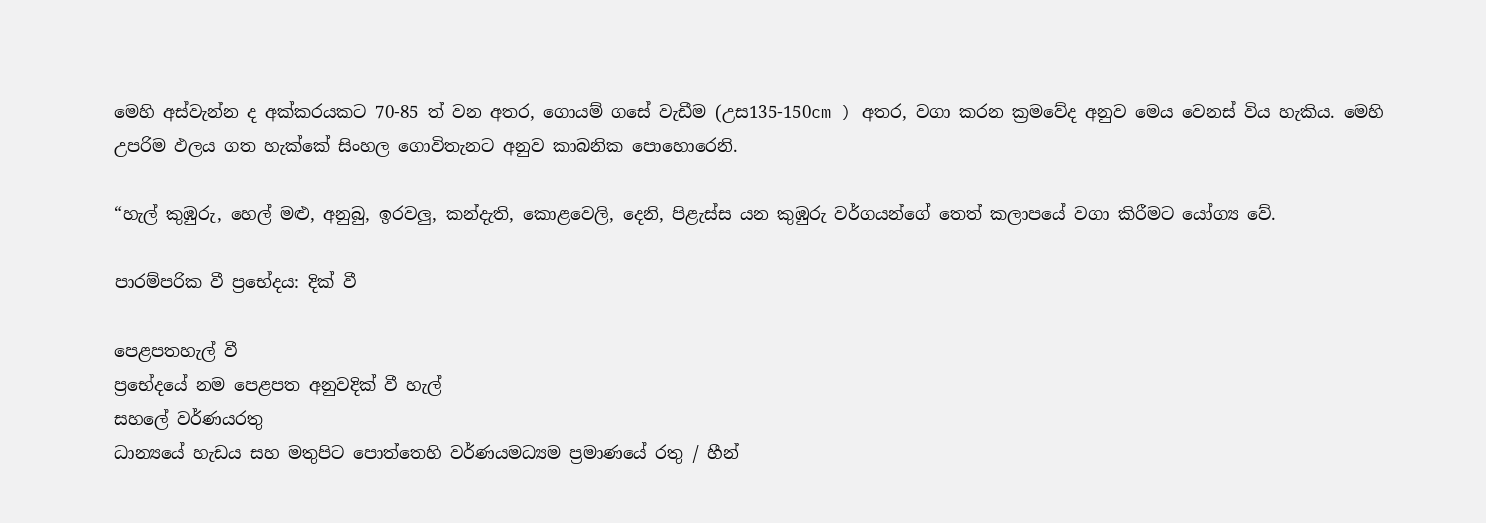මෙහි අස්වැන්න ද අක්කරයකට 70-85 ත් වන අතර, ගොයම් ගසේ වැඩීම (උස135-150cm ) අතර, වගා කරන ක්‍රමවේද අනුව මෙය වෙනස් විය හැකිය. මෙහි උපරිම ඵලය ගත හැක්කේ සිංහල ගොවිතැනට අනුව කාබනික පොහොරෙනි.

“හැල් කුඹුරු, හෙල් මළු, අනුබු, ඉරවලු, කන්දැති, කොළවෙලි, දෙනි, පිළැස්ස යන කුඹුරු වර්ගයන්ගේ තෙත් කලාපයේ වගා කිරීමට යෝග්‍ය වේ.

පාරම්පරික වී ප්‍රභේදය: දික් වී

පෙළපතහැල් වී
ප්‍රභේදයේ නම පෙළපත අනුවදික් වී හැල්
සහලේ වර්ණයරතු
ධාන්‍යයේ හැඩය සහ මතුපිට පොත්තෙහි වර්ණයමධ්‍යම ප්‍රමාණයේ රතු / හීන්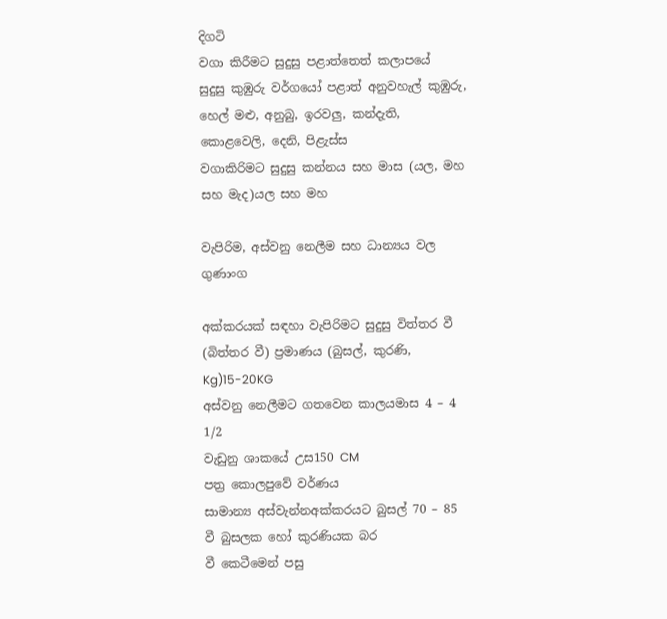දිගටි
වගා කිරීමට සුදුසු පළාත්තෙත් කලාපයේ
සුදුසු කුඹුරු වර්ගයෝ පළාත් අනුවහැල් කුඹුරු, හෙල් මළු, අනුබු, ඉරවලු, කන්දැති, කොළවෙලි, දෙනි, පිළැස්ස
වගාකිරිමට සුදුසු කන්නය සහ මාස (යල, මහ සහ මැද)යල සහ මහ

වැපිරිම, අස්වනු නෙලීම සහ ධාන්‍යය වල ගුණාංග

අක්කරයක් සඳහා වැපිරිමට සුදුසු විත්තර වී (බිත්තර වී) ප්‍රමාණය (බුසල්, කුරණි, Kg)15-20KG
අස්වනු නෙලීමට ගතවෙන කාලයමාස 4 – 4 1/2
වැඩුනු ශාකයේ උස150 CM
පත්‍ර කොලපුවේ වර්ණය
සාමාන්‍ය අස්වැන්නඅක්කරයට බුසල් 70 – 85
වී බුසලක හෝ කුරණියක බර
වී කෙටීමෙන් පසු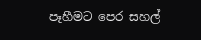පෑහීමට පෙර සහල්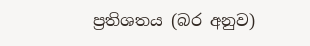ප්‍රතිශතය (බර අනුව)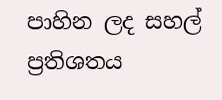පාහින ලද සහල් ප්‍රතිශතය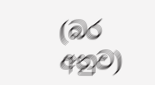(බර අනුව)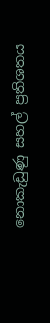නොකැඩුණු සහල් ප්‍රතිශතය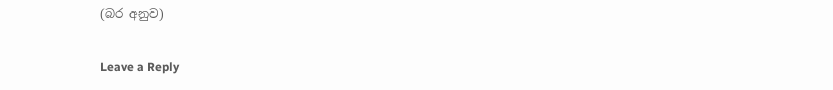(බර අනුව)

Leave a Reply